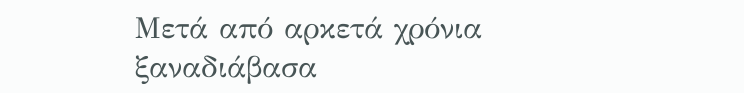Μετά από αρκετά χρόνια ξαναδιάβασα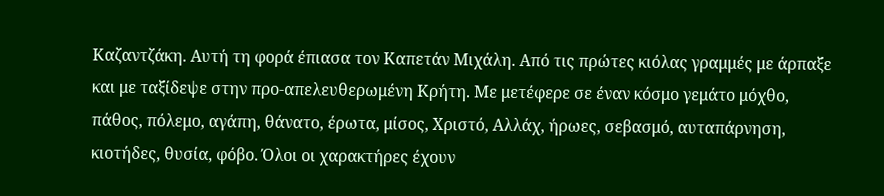Καζαντζάκη. Αυτή τη φορά έπιασα τον Καπετάν Μιχάλη. Από τις πρώτες κιόλας γραμμές με άρπαξε και με ταξίδεψε στην προ-απελευθερωμένη Κρήτη. Με μετέφερε σε έναν κόσμο γεμάτο μόχθο, πάθος, πόλεμο, αγάπη, θάνατο, έρωτα, μίσος, Χριστό, Αλλάχ, ήρωες, σεβασμό, αυταπάρνηση, κιοτήδες, θυσία, φόβο. Όλοι οι χαρακτήρες έχουν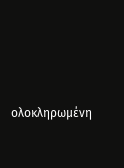ολοκληρωμένη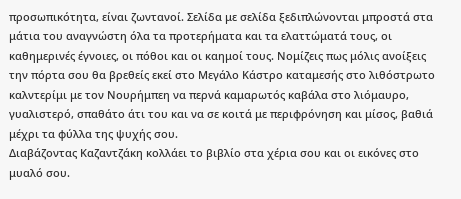προσωπικότητα, είναι ζωντανοί. Σελίδα με σελίδα ξεδιπλώνονται μπροστά στα μάτια του αναγνώστη όλα τα προτερήματα και τα ελαττώματά τους, οι καθημερινές έγνοιες, οι πόθοι και οι καημοί τους. Νομίζεις πως μόλις ανοίξεις την πόρτα σου θα βρεθείς εκεί στο Μεγάλο Κάστρο καταμεσής στο λιθόστρωτο καλντερίμι με τον Νουρήμπεη να περνά καμαρωτός καβάλα στο λιόμαυρο, γυαλιστερό, σπαθάτο άτι του και να σε κοιτά με περιφρόνηση και μίσος, βαθιά μέχρι τα φύλλα της ψυχής σου.
Διαβάζοντας Καζαντζάκη κολλάει το βιβλίο στα χέρια σου και οι εικόνες στο μυαλό σου.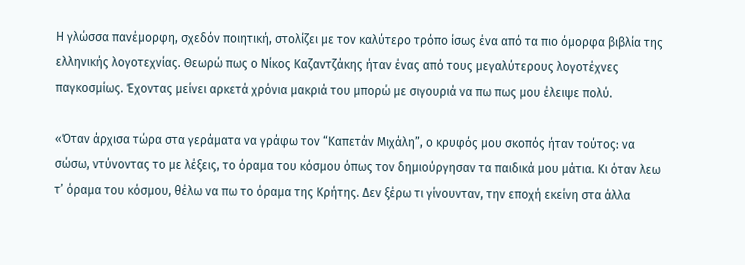Η γλώσσα πανέμορφη, σχεδόν ποιητική, στολίζει με τον καλύτερο τρόπο ίσως ένα από τα πιο όμορφα βιβλία της ελληνικής λογοτεχνίας. Θεωρώ πως ο Νίκος Καζαντζάκης ήταν ένας από τους μεγαλύτερους λογοτέχνες παγκοσμίως. Έχοντας μείνει αρκετά χρόνια μακριά του μπορώ με σιγουριά να πω πως μου έλειψε πολύ.

«Όταν άρχισα τώρα στα γεράματα να γράφω τον “Καπετάν Μιχάλη”, ο κρυφός μου σκοπός ήταν τούτος: να σώσω, ντύνοντας το με λέξεις, το όραμα του κόσμου όπως τον δημιούργησαν τα παιδικά μου μάτια. Κι όταν λεω τ’ όραμα του κόσμου, θέλω να πω το όραμα της Κρήτης. Δεν ξέρω τι γίνουνταν, την εποχή εκείνη στα άλλα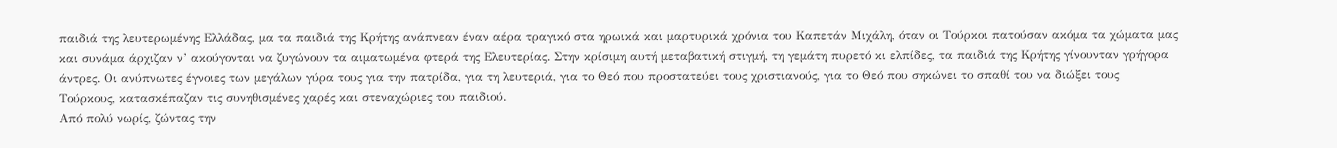παιδιά της λευτερωμένης Ελλάδας, μα τα παιδιά της Κρήτης ανάπνεαν έναν αέρα τραγικό στα ηρωικά και μαρτυρικά χρόνια του Καπετάν Μιχάλη, όταν οι Τούρκοι πατούσαν ακόμα τα χώματα μας και συνάμα άρχιζαν ν’ ακούγονται να ζυγώνουν τα αιματωμένα φτερά της Ελευτερίας. Στην κρίσιμη αυτή μεταβατική στιγμή, τη γεμάτη πυρετό κι ελπίδες, τα παιδιά της Κρήτης γίνουνταν γρήγορα άντρες. Οι ανύπνωτες έγνοιες των μεγάλων γύρα τους για την πατρίδα, για τη λευτεριά, για το Θεό που προστατεύει τους χριστιανούς, για το Θεό που σηκώνει το σπαθί του να διώξει τους Τούρκους, κατασκέπαζαν τις συνηθισμένες χαρές και στεναχώριες του παιδιού.
Από πολύ νωρίς, ζώντας την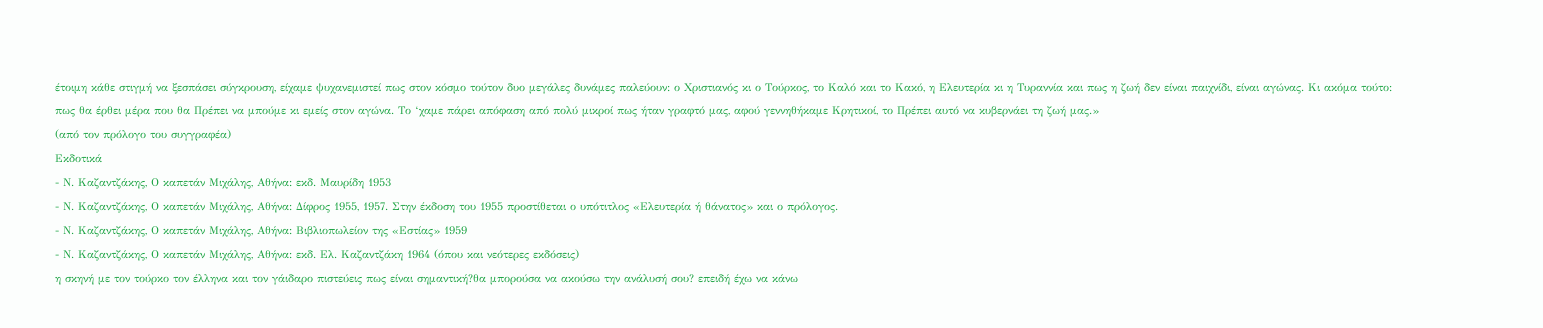έτοιμη κάθε στιγμή να ξεσπάσει σύγκρουση, είχαμε ψυχανεμιστεί πως στον κόσμο τούτον δυο μεγάλες δυνάμες παλεύουν: ο Χριστιανός κι ο Τούρκος, το Καλό και το Κακό, η Ελευτερία κι η Τυραννία και πως η ζωή δεν είναι παιχνίδι, είναι αγώνας. Κι ακόμα τούτο: πως θα έρθει μέρα που θα Πρέπει να μπούμε κι εμείς στον αγώνα. Το ‘χαμε πάρει απόφαση από πολύ μικροί πως ήταν γραφτό μας, αφού γεννηθήκαμε Κρητικοί, το Πρέπει αυτό να κυβερνάει τη ζωή μας.»
(από τον πρόλογο του συγγραφέα)
Εκδοτικά
- Ν. Καζαντζάκης, Ο καπετάν Μιχάλης, Αθήνα: εκδ. Μαυρίδη 1953
- Ν. Καζαντζάκης, Ο καπετάν Μιχάλης, Αθήνα: Δίφρος 1955, 1957. Στην έκδοση του 1955 προστίθεται ο υπότιτλος «Ελευτερία ή θάνατος» και ο πρόλογος.
- Ν. Καζαντζάκης, Ο καπετάν Μιχάλης, Αθήνα: Βιβλιοπωλείον της «Εστίας» 1959
- Ν. Καζαντζάκης, Ο καπετάν Μιχάλης, Αθήνα: εκδ. Ελ. Καζαντζάκη 1964 (όπου και νεότερες εκδόσεις)
η σκηνή με τον τούρκο τον έλληνα και τον γάιδαρο πιστεύεις πως είναι σημαντική?θα μπορούσα να ακούσω την ανάλυσή σου? επειδή έχω να κάνω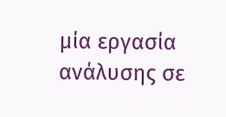μία εργασία ανάλυσης σε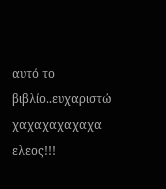αυτό το βιβλίο..ευχαριστώ
χαχαχαχαχαχα ελεος!!!